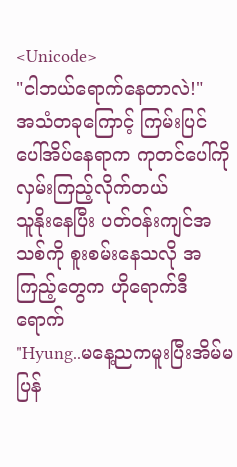<Unicode>
"ငါဘယ်ရောက်နေတာလဲ!"
အသံတခုကြောင့် ကြမ်းပြင်ပေါ်အိပ်နေရာက ကုတင်ပေါ်ကိုလှမ်းကြည့်လိုက်တယ်
သူနိုးနေပြီး ပတ်ဝန်းကျင်အသစ်ကို စူးစမ်းနေသလို အကြည့်တွေက ဟိုရောက်ဒီရောက်
"Hyung..မနေ့ညကမူးပြီးအိမ်မပြန်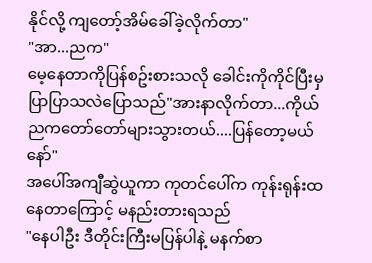နိုင်လို့ ကျတော့်အိမ်ခေါ်ခဲ့လိုက်တာ"
"အာ...ညက"
မေ့နေတာကိုပြန်စဥ်းစားသလို ခေါင်းကိုကိုင်ပြီးမှ
ပြာပြာသလဲပြောသည်"အားနာလိုက်တာ...ကိုယ်ညကတော်တော်များသွားတယ်....ပြန်တော့မယ်နော်"
အပေါ်အကျီဆွဲယူကာ ကုတင်ပေါ်က ကုန်းရုန်းထနေတာကြောင့် မနည်းတားရသည်
"နေပါဦး ဒီတိုင်းကြီးမပြန်ပါနဲ့ မနက်စာ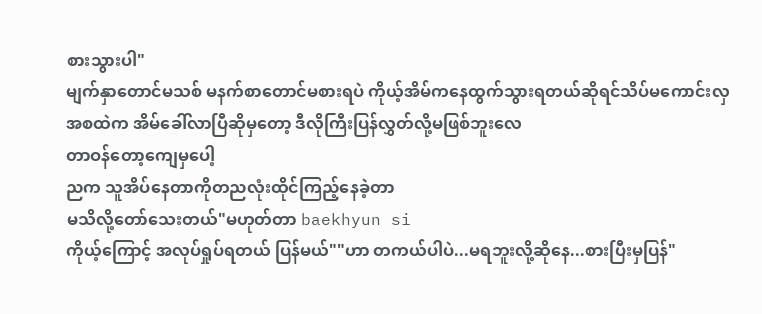စားသွားပါ"
မျက်နှာတောင်မသစ် မနက်စာတောင်မစားရပဲ ကိုယ့်အိမ်ကနေထွက်သွားရတယ်ဆိုရင်သိပ်မကောင်းလှ
အစထဲက အိမ်ခေါ်လာပြီဆိုမှတော့ ဒီလိုကြီးပြန်လွှတ်လို့မဖြစ်ဘူးလေ
တာဝန်တော့ကျေမှပေါ့
ညက သူအိပ်နေတာကိုတညလုံးထိုင်ကြည့်နေခဲ့တာ
မသိလို့တော်သေးတယ်"မဟုတ်တာ baekhyun si
ကိုယ့်ကြောင့် အလုပ်ရှုပ်ရတယ် ပြန်မယ်""ဟာ တကယ်ပါပဲ...မရဘူးလို့ဆိုနေ...စားပြီးမှပြန်"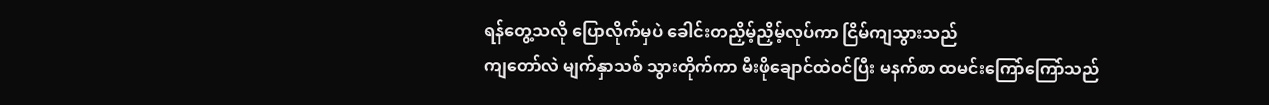ရန်တွေ့သလို ပြောလိုက်မှပဲ ခေါင်းတညှိမ့်ညှိမ့်လုပ်ကာ ငြိမ်ကျသွားသည်
ကျတော်လဲ မျက်နှာသစ် သွားတိုက်ကာ မီးဖိုချောင်ထဲဝင်ပြီး မနက်စာ ထမင်းကြော်ကြော်သည်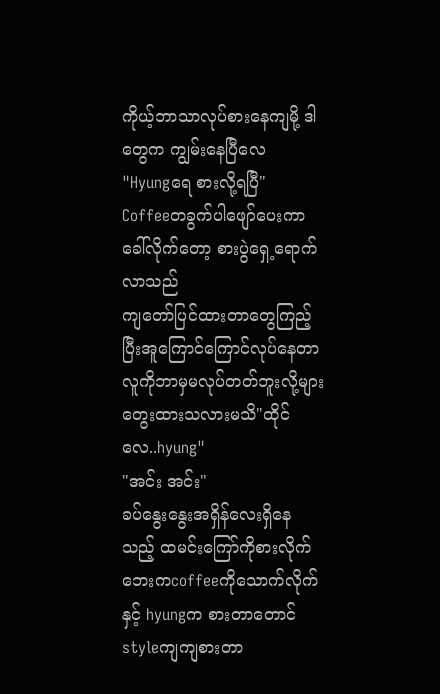ကိုယ့်ဘာသာလုပ်စားနေကျမို့ ဒါတွေက ကျွမ်းနေပြီလေ
"Hyungရေ စားလို့ရပြီ"
Coffeeတခွက်ပါဖျော်ပေးကာ ခေါ်လိုက်တော့ စားပွဲရှေ့ရောက်လာသည်
ကျတော်ပြင်ထားတာတွေကြည့်ပြီးအူကြောင်ကြောင်လုပ်နေတာ
လူကိုဘာမှမလုပ်တတ်ဘူးလို့များတွေးထားသလားမသိ"ထိုင်လေ..hyung"
"အင်း အင်း"
ခပ်နွေးနွေးအရှိန်လေးရှိနေသည့် ထမင်းကြော်ကိုစားလိုက် ဘေးကcoffeeကိုသောက်လိုက် နှင့် hyungက စားတာတောင် styleကျကျစားတာ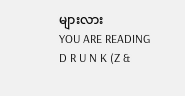များလား
YOU ARE READING
D R U N K (Z &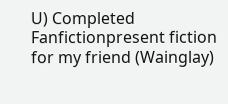U) Completed
Fanfictionpresent fiction for my friend (Wainglay)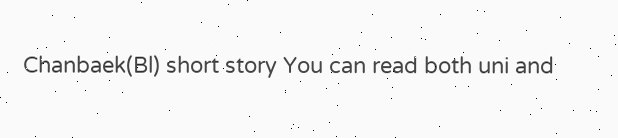Chanbaek(Bl) short story You can read both uni and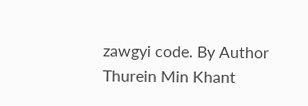zawgyi code. By Author Thurein Min Khant